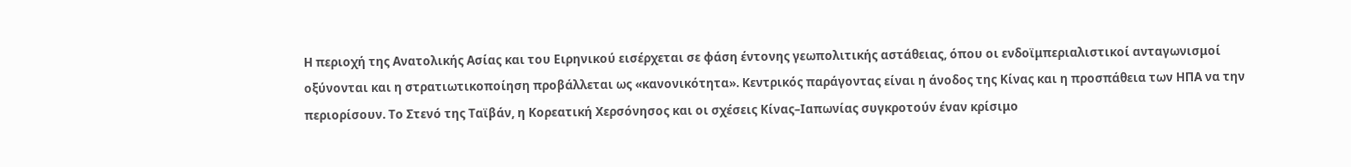Η περιοχή της Ανατολικής Ασίας και του Ειρηνικού εισέρχεται σε φάση έντονης γεωπολιτικής αστάθειας, όπου οι ενδοϊμπεριαλιστικοί ανταγωνισμοί οξύνονται και η στρατιωτικοποίηση προβάλλεται ως «κανονικότητα». Κεντρικός παράγοντας είναι η άνοδος της Κίνας και η προσπάθεια των ΗΠΑ να την περιορίσουν. Το Στενό της Ταϊβάν, η Κορεατική Χερσόνησος και οι σχέσεις Κίνας–Ιαπωνίας συγκροτούν έναν κρίσιμο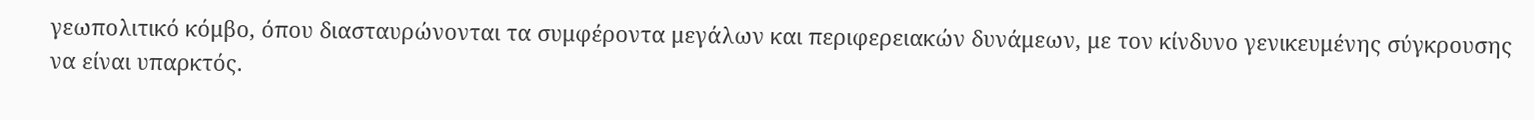γεωπολιτικό κόμβο, όπου διασταυρώνονται τα συμφέροντα μεγάλων και περιφερειακών δυνάμεων, με τον κίνδυνο γενικευμένης σύγκρουσης να είναι υπαρκτός.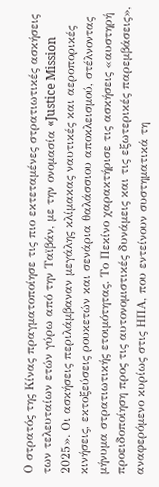Ο στρατός της Κίνας πραγματοποίησε τις πιο εκτεταμένες στρατιωτικές ασκήσεις των τελευταίων ετών γύρω από την Ταϊβάν, με την ονομασία «Justice Mission 2025». Οι ασκήσεις περιλάμβαναν μεγάλης κλίμακας ναυτικές και αεροπορικές κινήσεις, εκτοξεύσεις ρουκετών και σενάρια θαλάσσιου αποκλεισμού, στέλνοντας μήνυμα στρατιωτικής ετοιμότητας. Το Πεκίνο χαρακτήρισε τις ασκήσεις «αυστηρή προειδοποίηση προς τις αυτονομιστικές δυνάμεις και τις εξωτερικές παρεμβάσεις», αναφερόμενο κυρίως στις ΗΠΑ, που εντείνουν συστηματικά τη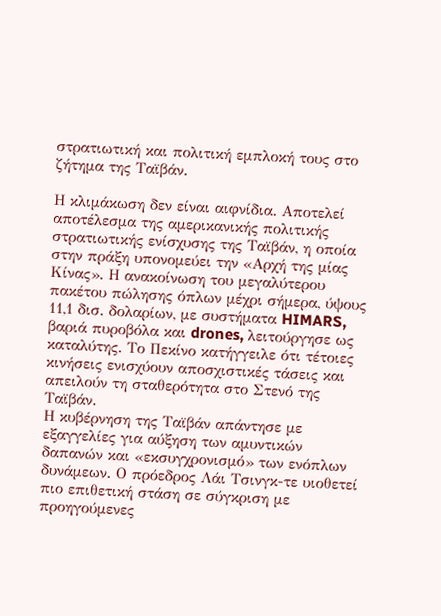στρατιωτική και πολιτική εμπλοκή τους στο ζήτημα της Ταϊβάν.

Η κλιμάκωση δεν είναι αιφνίδια. Αποτελεί αποτέλεσμα της αμερικανικής πολιτικής στρατιωτικής ενίσχυσης της Ταϊβάν, η οποία στην πράξη υπονομεύει την «Αρχή της μίας Κίνας». Η ανακοίνωση του μεγαλύτερου πακέτου πώλησης όπλων μέχρι σήμερα, ύψους 11,1 δισ. δολαρίων, με συστήματα HIMARS, βαριά πυροβόλα και drones, λειτούργησε ως καταλύτης. Το Πεκίνο κατήγγειλε ότι τέτοιες κινήσεις ενισχύουν αποσχιστικές τάσεις και απειλούν τη σταθερότητα στο Στενό της Ταϊβάν.
Η κυβέρνηση της Ταϊβάν απάντησε με εξαγγελίες για αύξηση των αμυντικών δαπανών και «εκσυγχρονισμό» των ενόπλων δυνάμεων. Ο πρόεδρος Λάι Τσινγκ-τε υιοθετεί πιο επιθετική στάση σε σύγκριση με προηγούμενες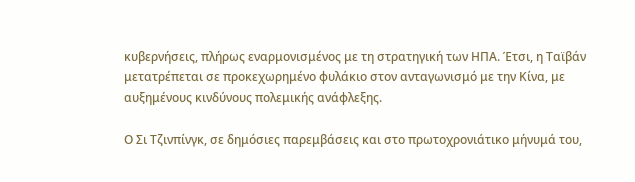κυβερνήσεις, πλήρως εναρμονισμένος με τη στρατηγική των ΗΠΑ. Έτσι, η Ταϊβάν μετατρέπεται σε προκεχωρημένο φυλάκιο στον ανταγωνισμό με την Κίνα, με αυξημένους κινδύνους πολεμικής ανάφλεξης.

Ο Σι Τζινπίνγκ, σε δημόσιες παρεμβάσεις και στο πρωτοχρονιάτικο μήνυμά του,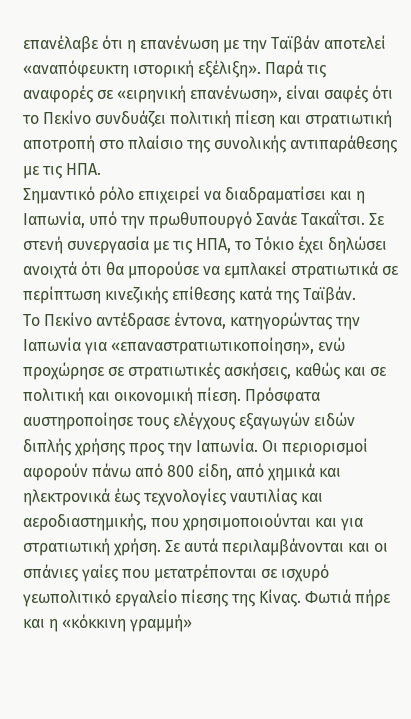επανέλαβε ότι η επανένωση με την Ταϊβάν αποτελεί «αναπόφευκτη ιστορική εξέλιξη». Παρά τις αναφορές σε «ειρηνική επανένωση», είναι σαφές ότι το Πεκίνο συνδυάζει πολιτική πίεση και στρατιωτική αποτροπή στο πλαίσιο της συνολικής αντιπαράθεσης με τις ΗΠΑ.
Σημαντικό ρόλο επιχειρεί να διαδραματίσει και η Ιαπωνία, υπό την πρωθυπουργό Σανάε Τακαΐτσι. Σε στενή συνεργασία με τις ΗΠΑ, το Τόκιο έχει δηλώσει ανοιχτά ότι θα μπορούσε να εμπλακεί στρατιωτικά σε περίπτωση κινεζικής επίθεσης κατά της Ταϊβάν.
Το Πεκίνο αντέδρασε έντονα, κατηγορώντας την Ιαπωνία για «επαναστρατιωτικοποίηση», ενώ προχώρησε σε στρατιωτικές ασκήσεις, καθώς και σε πολιτική και οικονομική πίεση. Πρόσφατα αυστηροποίησε τους ελέγχους εξαγωγών ειδών διπλής χρήσης προς την Ιαπωνία. Οι περιορισμοί αφορούν πάνω από 800 είδη, από χημικά και ηλεκτρονικά έως τεχνολογίες ναυτιλίας και αεροδιαστημικής, που χρησιμοποιούνται και για στρατιωτική χρήση. Σε αυτά περιλαμβάνονται και οι σπάνιες γαίες που μετατρέπονται σε ισχυρό γεωπολιτικό εργαλείο πίεσης της Κίνας. Φωτιά πήρε και η «κόκκινη γραμμή»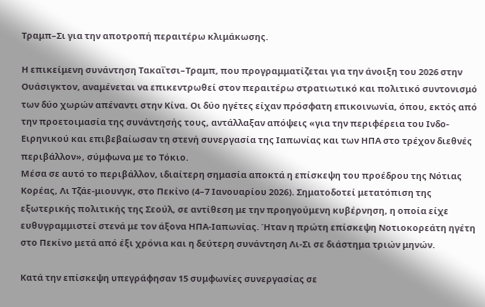Τραμπ–Σι για την αποτροπή περαιτέρω κλιμάκωσης.

Η επικείμενη συνάντηση Τακαΐτσι–Τραμπ, που προγραμματίζεται για την άνοιξη του 2026 στην Ουάσιγκτον, αναμένεται να επικεντρωθεί στον περαιτέρω στρατιωτικό και πολιτικό συντονισμό των δύο χωρών απέναντι στην Κίνα. Οι δύο ηγέτες είχαν πρόσφατη επικοινωνία, όπου, εκτός από την προετοιμασία της συνάντησής τους, αντάλλαξαν απόψεις «για την περιφέρεια του Ινδο-Ειρηνικού και επιβεβαίωσαν τη στενή συνεργασία της Ιαπωνίας και των ΗΠΑ στο τρέχον διεθνές περιβάλλον», σύμφωνα με το Τόκιο.
Μέσα σε αυτό το περιβάλλον, ιδιαίτερη σημασία αποκτά η επίσκεψη του προέδρου της Νότιας Κορέας, Λι Τζάε-μιουνγκ, στο Πεκίνο (4–7 Ιανουαρίου 2026). Σηματοδοτεί μετατόπιση της εξωτερικής πολιτικής της Σεούλ, σε αντίθεση με την προηγούμενη κυβέρνηση, η οποία είχε ευθυγραμμιστεί στενά με τον άξονα ΗΠΑ-Ιαπωνίας. Ήταν η πρώτη επίσκεψη Νοτιοκορεάτη ηγέτη στο Πεκίνο μετά από έξι χρόνια και η δεύτερη συνάντηση Λι-Σι σε διάστημα τριών μηνών.

Κατά την επίσκεψη υπεγράφησαν 15 συμφωνίες συνεργασίας σε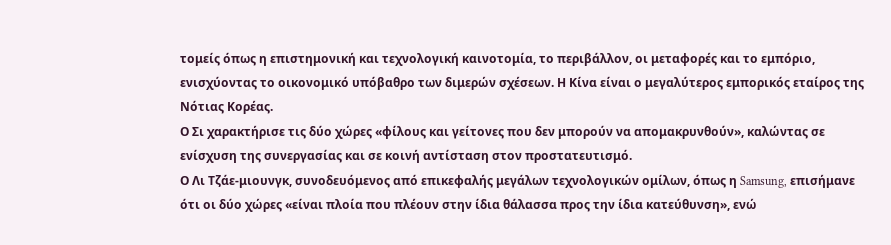τομείς όπως η επιστημονική και τεχνολογική καινοτομία, το περιβάλλον, οι μεταφορές και το εμπόριο, ενισχύοντας το οικονομικό υπόβαθρο των διμερών σχέσεων. Η Κίνα είναι ο μεγαλύτερος εμπορικός εταίρος της Νότιας Κορέας.
Ο Σι χαρακτήρισε τις δύο χώρες «φίλους και γείτονες που δεν μπορούν να απομακρυνθούν», καλώντας σε ενίσχυση της συνεργασίας και σε κοινή αντίσταση στον προστατευτισμό.
Ο Λι Τζάε-μιουνγκ, συνοδευόμενος από επικεφαλής μεγάλων τεχνολογικών ομίλων, όπως η Samsung, επισήμανε ότι οι δύο χώρες «είναι πλοία που πλέουν στην ίδια θάλασσα προς την ίδια κατεύθυνση», ενώ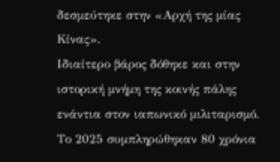δεσμεύτηκε στην «Αρχή της μίας Κίνας».
Ιδιαίτερο βάρος δόθηκε και στην ιστορική μνήμη της κοινής πάλης ενάντια στον ιαπωνικό μιλιταρισμό. Το 2025 συμπληρώθηκαν 80 χρόνια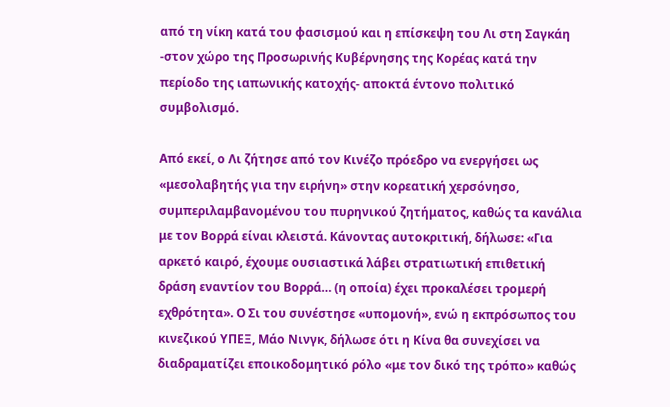από τη νίκη κατά του φασισμού και η επίσκεψη του Λι στη Σαγκάη -στον χώρο της Προσωρινής Κυβέρνησης της Κορέας κατά την περίοδο της ιαπωνικής κατοχής- αποκτά έντονο πολιτικό συμβολισμό.

Από εκεί, ο Λι ζήτησε από τον Κινέζο πρόεδρο να ενεργήσει ως «μεσολαβητής για την ειρήνη» στην κορεατική χερσόνησο, συμπεριλαμβανομένου του πυρηνικού ζητήματος, καθώς τα κανάλια με τον Βορρά είναι κλειστά. Κάνοντας αυτοκριτική, δήλωσε: «Για αρκετό καιρό, έχουμε ουσιαστικά λάβει στρατιωτική επιθετική δράση εναντίον του Βορρά… (η οποία) έχει προκαλέσει τρομερή εχθρότητα». Ο Σι του συνέστησε «υπομονή», ενώ η εκπρόσωπος του κινεζικού ΥΠΕΞ, Μάο Νινγκ, δήλωσε ότι η Κίνα θα συνεχίσει να διαδραματίζει εποικοδομητικό ρόλο «με τον δικό της τρόπο» καθώς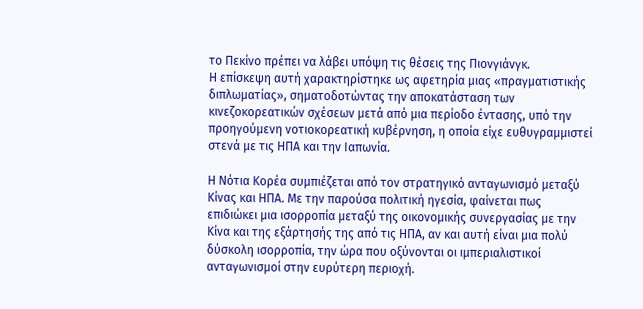το Πεκίνο πρέπει να λάβει υπόψη τις θέσεις της Πιονγιάνγκ.
Η επίσκεψη αυτή χαρακτηρίστηκε ως αφετηρία μιας «πραγματιστικής διπλωματίας», σηματοδοτώντας την αποκατάσταση των κινεζοκορεατικών σχέσεων μετά από μια περίοδο έντασης, υπό την προηγούμενη νοτιοκορεατική κυβέρνηση, η οποία είχε ευθυγραμμιστεί στενά με τις ΗΠΑ και την Ιαπωνία.

Η Νότια Κορέα συμπιέζεται από τον στρατηγικό ανταγωνισμό μεταξύ Κίνας και ΗΠΑ. Με την παρούσα πολιτική ηγεσία, φαίνεται πως επιδιώκει μια ισορροπία μεταξύ της οικονομικής συνεργασίας με την Κίνα και της εξάρτησής της από τις ΗΠΑ, αν και αυτή είναι μια πολύ δύσκολη ισορροπία, την ώρα που οξύνονται οι ιμπεριαλιστικοί ανταγωνισμοί στην ευρύτερη περιοχή.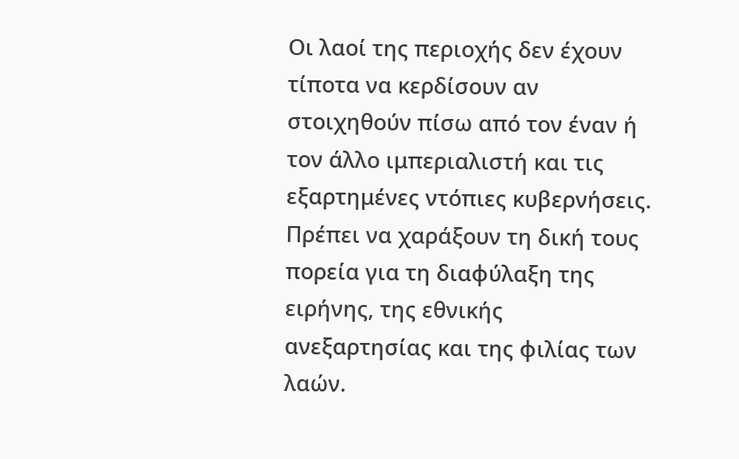Οι λαοί της περιοχής δεν έχουν τίποτα να κερδίσουν αν στοιχηθούν πίσω από τον έναν ή τον άλλο ιμπεριαλιστή και τις εξαρτημένες ντόπιες κυβερνήσεις. Πρέπει να χαράξουν τη δική τους πορεία για τη διαφύλαξη της ειρήνης, της εθνικής ανεξαρτησίας και της φιλίας των λαών.